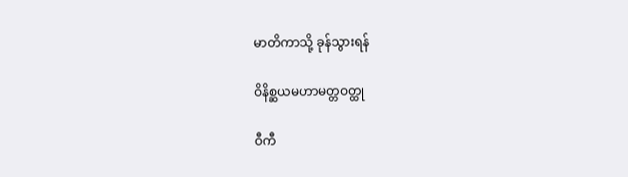မာတိကာသို့ ခုန်သွားရန်

ဝိနိစ္ဆယမဟာမတ္တဝတ္ထု

ဝီကီ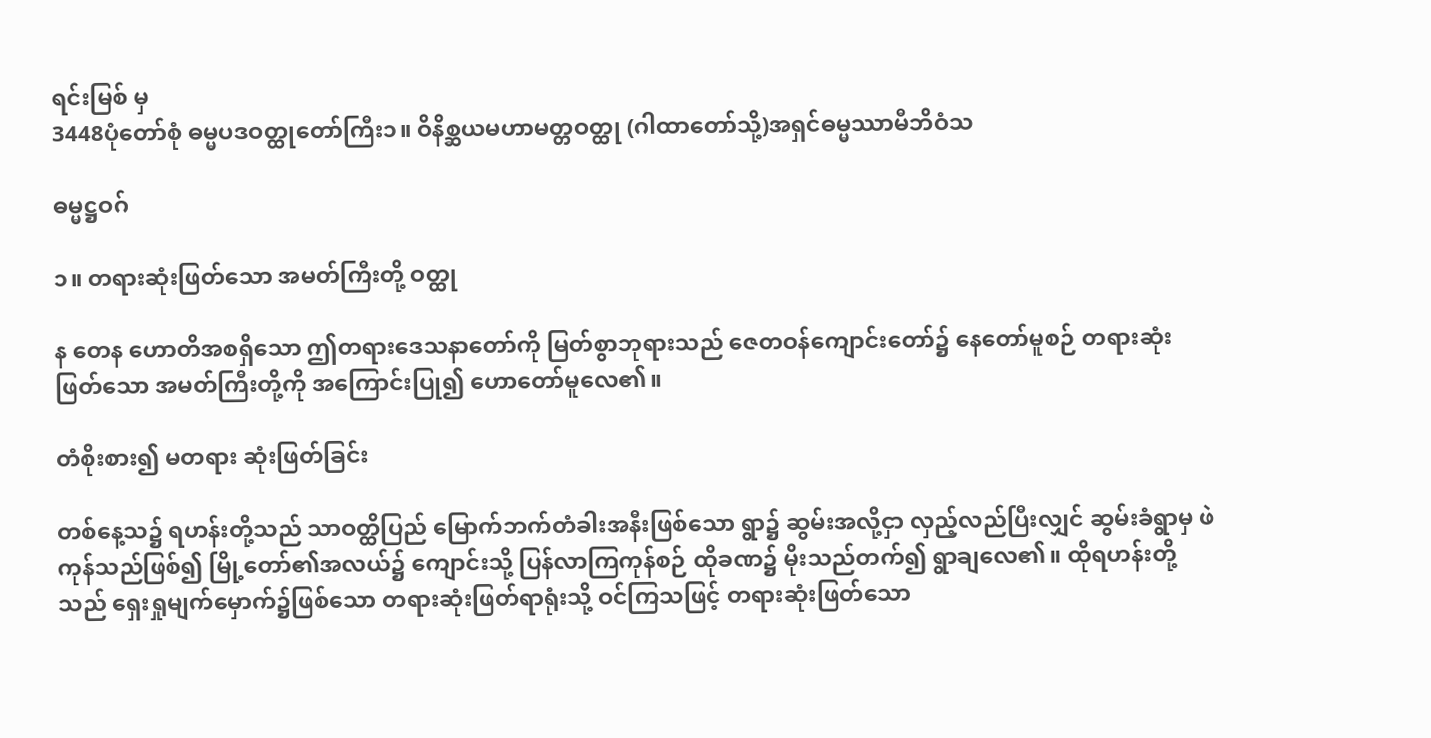ရင်းမြစ် မှ
3448ပုံတော်စုံ ဓမ္မပဒဝတ္ထုတော်ကြီး၁။ ဝိနိစ္ဆယမဟာမတ္တဝတ္ထု (ဂါထာတော်သို့)အရှင်ဓမ္မဿာမီဘိဝံသ

ဓမ္မဋ္ဌဝဂ်

၁။ တရားဆုံးဖြတ်သော အမတ်ကြီးတို့ ဝတ္ထု

န တေန ဟောတိအစရှိသော ဤတရားဒေသနာတော်ကို မြတ်စွာဘုရားသည် ဇေတဝန်ကျောင်းတော်၌ နေတော်မူစဉ် တရားဆုံးဖြတ်သော အမတ်ကြီးတို့ကို အကြောင်းပြု၍ ဟောတော်မူလေ၏။

တံစိုးစား၍ မတရား ဆုံးဖြတ်ခြင်း

တစ်နေ့သ၌ ရဟန်းတို့သည် သာဝတ္ထိပြည် မြောက်ဘက်တံခါးအနီးဖြစ်သော ရွာ၌ ဆွမ်းအလို့ငှာ လှည့်လည်ပြီးလျှင် ဆွမ်းခံရွာမှ ဖဲကုန်သည်ဖြစ်၍ မြို့တော်၏အလယ်၌ ကျောင်းသို့ ပြန်လာကြကုန်စဉ် ထိုခဏ၌ မိုးသည်တက်၍ ရွာချလေ၏။ ထိုရဟန်းတို့သည် ရှေးရှုမျက်မှောက်၌ဖြစ်သော တရားဆုံးဖြတ်ရာရုံးသို့ ဝင်ကြသဖြင့် တရားဆုံးဖြတ်သော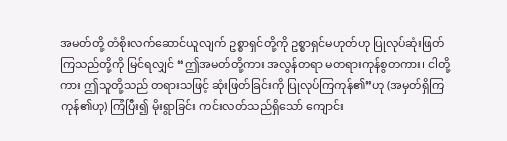အမတ်တို့ တံစိုးလက်ဆောင်ယူလျက် ဥစ္စာရှင်တို့ကို ဥစ္စာရှင်မဟုတ်ဟု ပြုလုပ်ဆုံးဖြတ်ကြသည်တို့ကို မြင်ရလျှင် “ဤအမတ်တို့ကား အလွန်တရာ မတရားကုန်စွတကား၊ ငါတို့ကား ဤသူတို့သည် တရားသဖြင့် ဆုံးဖြတ်ခြင်းကို ပြုလုပ်ကြကုန်၏”ဟု (အမှတ်ရှိကြကုန်၏ဟု) ကြံပြီး၍ မိုးရွာခြင်း ကင်းလတ်သည်ရှိသော် ကျောင်း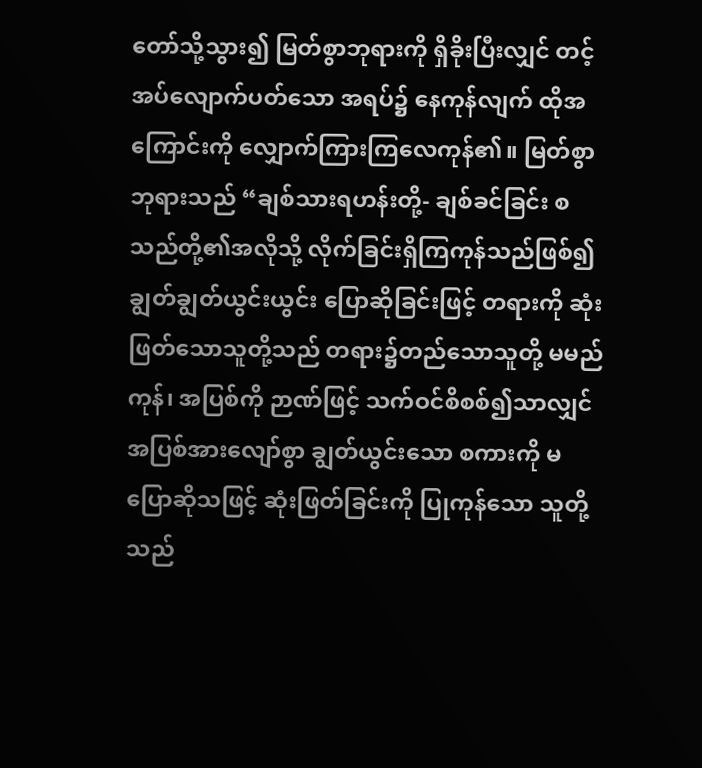တော်သို့သွား၍ မြတ်စွာဘုရားကို ရှိခိုးပြီးလျှင် တင့်အပ်လျောက်ပတ်သော အရပ်၌ နေကုန်လျက် ထိုအကြောင်းကို လျှောက်ကြားကြလေကုန်၏။ မြတ်စွာဘုရားသည် “ချစ်သားရဟန်းတို့- ချစ်ခင်ခြင်း စသည်တို့၏အလိုသို့ လိုက်ခြင်းရှိကြကုန်သည်ဖြစ်၍ ချွတ်ချွတ်ယွင်းယွင်း ပြောဆိုခြင်းဖြင့် တရားကို ဆုံးဖြတ်သောသူတို့သည် တရား၌တည်သောသူတို့ မမည်ကုန်၊ အပြစ်ကို ဉာဏ်ဖြင့် သက်ဝင်စိစစ်၍သာလျှင် အပြစ်အားလျော်စွာ ချွတ်ယွင်းသော စကားကို မပြောဆိုသဖြင့် ဆုံးဖြတ်ခြင်းကို ပြုကုန်သော သူတို့သည်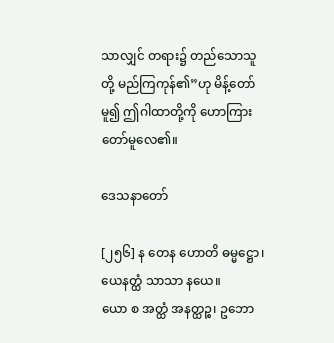သာလျှင် တရား၌ တည်သောသူတို့ မည်ကြကုန်၏”ဟု မိန့်တော်မူ၍ ဤဂါထာတို့ကို ဟောကြားတော်မူလေ၏။

ဒေသနာတော်

[၂၅၆] န တေန ဟောတိ ဓမ္မဋ္ဌော၊ ယေနတ္ထံ သာသာ နယေ။
ယော စ အတ္ထံ အနတ္ထဉ္စ၊ ဥဘော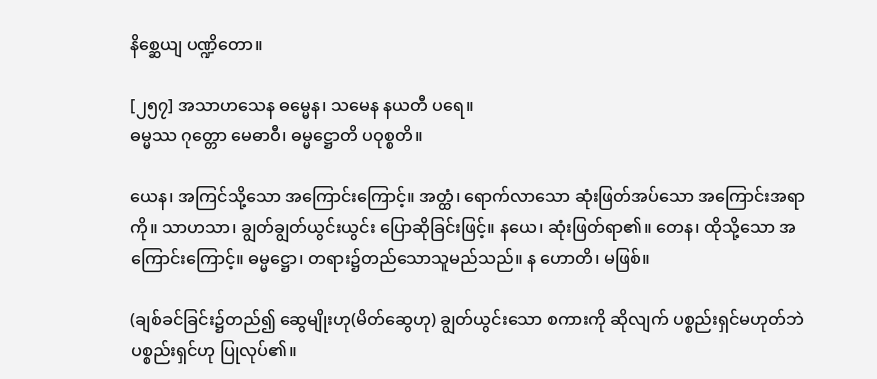နိစ္ဆေယျ ပဏ္ဍိတော။

[၂၅၇] အသာဟသေန ဓမ္မေန၊ သမေန နယတီ ပရေ။
ဓမ္မဿ ဂုတ္တော မေဓာဝီ၊ ဓမ္မဋ္ဌောတိ ပဝုစ္စတိ။

ယေန၊ အကြင်သို့သော အကြောင်းကြောင့်။ အတ္ထံ၊ ရောက်လာသော ဆုံးဖြတ်အပ်သော အကြောင်းအရာကို။ သာဟသာ၊ ချွတ်ချွတ်ယွင်းယွင်း ပြောဆိုခြင်းဖြင့်။ နယေ၊ ဆုံးဖြတ်ရာ၏။ တေန၊ ထိုသို့သော အကြောင်းကြောင့်။ ဓမ္မဋ္ဌော၊ တရား၌တည်သောသူမည်သည်။ န ဟောတိ၊ မဖြစ်။

(ချစ်ခင်ခြင်း၌တည်၍ ဆွေမျိုးဟု(မိတ်ဆွေဟု) ချွတ်ယွင်းသော စကားကို ဆိုလျက် ပစ္စည်းရှင်မဟုတ်ဘဲ ပစ္စည်းရှင်ဟု ပြုလုပ်၏။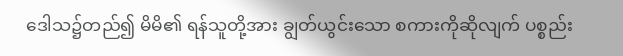ဒေါသ၌တည်၍ မိမိ၏ ရန်သူတို့အား ချွတ်ယွင်းသော စကားကိုဆိုလျက် ပစ္စည်း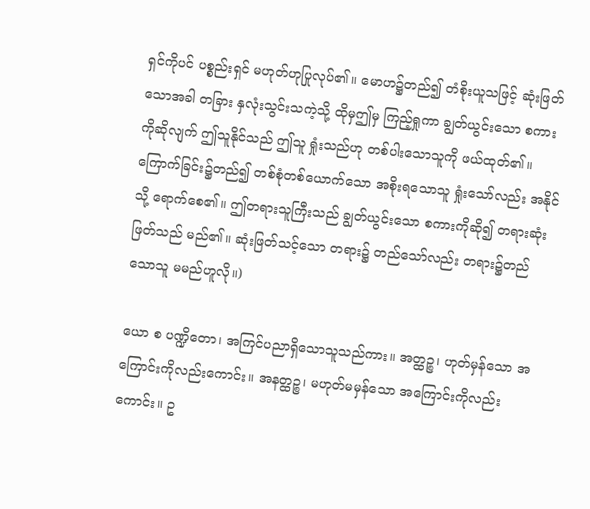ရှင်ကိုပင် ပစ္စည်းရှင် မဟုတ်ဟုပြုလုပ်၏။ မောဟ၌တည်၍ တံစိုးယူသဖြင့် ဆုံးဖြတ်သောအခါ တခြား နှလုံးသွင်းသကဲ့သို့ ထိုမှဤမှ ကြည့်ရှုကာ ချွတ်ယွင်းသော စကားကိုဆိုလျက် ဤသူနိုင်သည် ဤသူ ရှုံးသည်ဟု တစ်ပါးသောသူကို ဖယ်ထုတ်၏။ ကြောက်ခြင်း၌တည်၍ တစ်စုံတစ်ယောက်သော အစိုးရသောသူ ရှုံးသော်လည်း အနိုင်သို့ ရောက်စေ၏။ ဤတရားသူကြီးသည် ချွတ်ယွင်းသော စကားကိုဆို၍ တရားဆုံးဖြတ်သည် မည်၏။ ဆုံးဖြတ်သင့်သော တရား၌ တည်သော်လည်း တရား၌တည်သောသူ မမည်ဟူလို။)

ယော စ ပဏ္ဍိတော၊ အကြင်ပညာရှိသောသူသည်ကား။ အတ္ထဉ္စ၊ ဟုတ်မှန်သော အကြောင်းကိုလည်းကောင်း။ အနတ္ထဉ္စ၊ မဟုတ်မမှန်သော အကြောင်းကိုလည်းကောင်း။ ဥ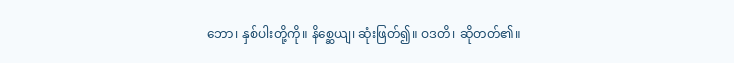ဘော၊ နှစ်ပါးတို့ကို။ နိစ္ဆေယျ၊ ဆုံးဖြတ်၍။ ဝဒတိ၊ ဆိုတတ်၏။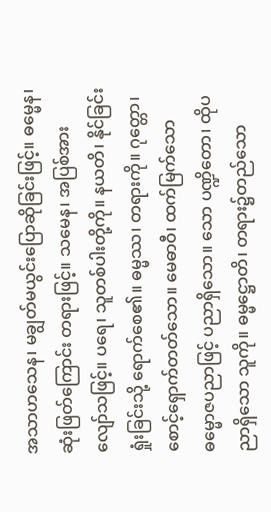အသာဟသေန၊ မချွတ်မယွင်းပြောဆိုခြင်းဖြင့်။ ဓမ္မေန၊ ဆုံးဖြတ်ကြောင်း တရားဖြင့်။ သမေန၊ အပြစ်အားလျော်သဖြင့်။ ပရေ၊ သူတစ်ပါးတို့ကို။ နယတိ၊ နိုင်ခြင်း ရှုံးခြင်းသို့ ရောက်စေ၏။ ဓမ္မဿ၊ တရားကို။ ဂုတ္တော၊ စောင့်ရှောက်တတ်သော။ မေဓာဝီ၊ ထက်မြက်သော ဓမ္မောဇပညာဖြင့် ပညာရှိသော။ သော ပဏ္ဍိတော၊ ထိုပညာရှိသော သူကို။ ဓမ္မဋ္ဌောတိ၊ တရား၌တည်သော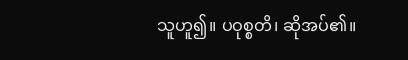သူဟူ၍။ ပဝုစ္စတိ၊ ဆိုအပ်၏။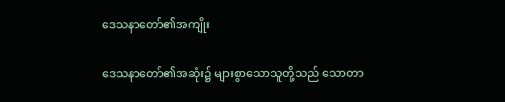ဒေသနာတော်၏အကျိုး

ဒေသနာတော်၏အဆုံး၌ များစွာသောသူတို့သည် သောတာ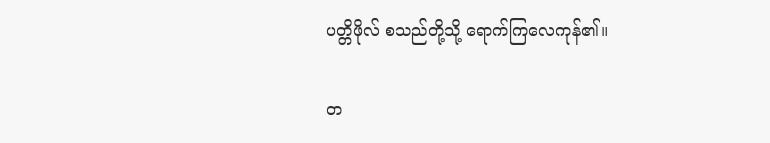ပတ္တိဖိုလ် စသည်တို့သို့ ရောက်ကြလေကုန်၏။

တ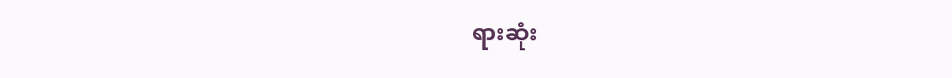ရားဆုံး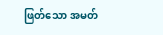ဖြတ်သော အမတ်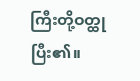ကြီးတို့ဝတ္ထု ပြီး၏။